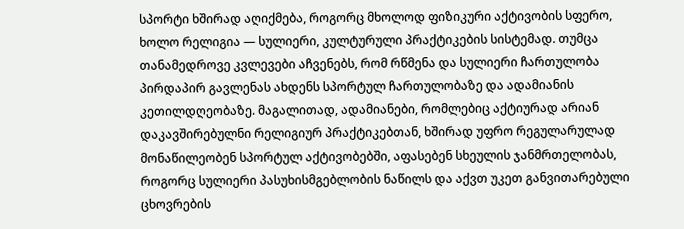სპორტი ხშირად აღიქმება, როგორც მხოლოდ ფიზიკური აქტივობის სფერო,
ხოლო რელიგია — სულიერი, კულტურული პრაქტიკების სისტემად. თუმცა
თანამედროვე კვლევები აჩვენებს, რომ რწმენა და სულიერი ჩართულობა
პირდაპირ გავლენას ახდენს სპორტულ ჩართულობაზე და ადამიანის
კეთილდღეობაზე. მაგალითად, ადამიანები, რომლებიც აქტიურად არიან
დაკავშირებულნი რელიგიურ პრაქტიკებთან, ხშირად უფრო რეგულარულად
მონაწილეობენ სპორტულ აქტივობებში, აფასებენ სხეულის ჯანმრთელობას,
როგორც სულიერი პასუხისმგებლობის ნაწილს და აქვთ უკეთ განვითარებული
ცხოვრების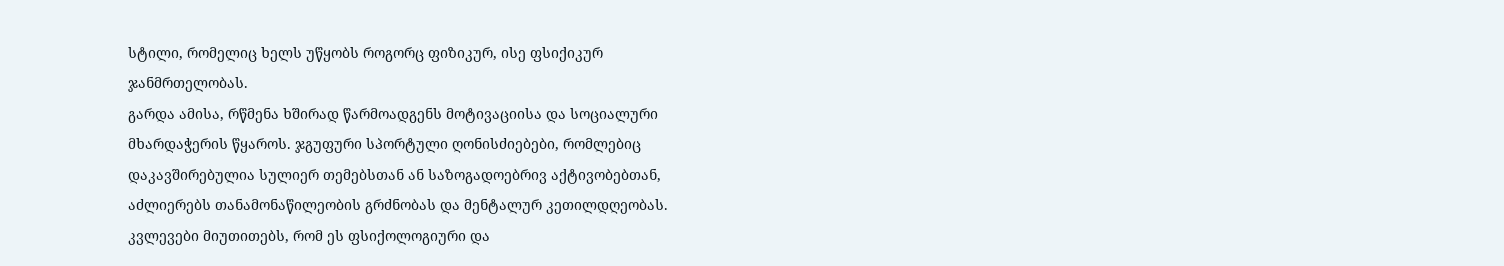სტილი, რომელიც ხელს უწყობს როგორც ფიზიკურ, ისე ფსიქიკურ
ჯანმრთელობას.
გარდა ამისა, რწმენა ხშირად წარმოადგენს მოტივაციისა და სოციალური
მხარდაჭერის წყაროს. ჯგუფური სპორტული ღონისძიებები, რომლებიც
დაკავშირებულია სულიერ თემებსთან ან საზოგადოებრივ აქტივობებთან,
აძლიერებს თანამონაწილეობის გრძნობას და მენტალურ კეთილდღეობას.
კვლევები მიუთითებს, რომ ეს ფსიქოლოგიური და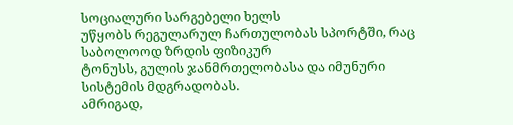სოციალური სარგებელი ხელს
უწყობს რეგულარულ ჩართულობას სპორტში, რაც საბოლოოდ ზრდის ფიზიკურ
ტონუსს, გულის ჯანმრთელობასა და იმუნური სისტემის მდგრადობას.
ამრიგად,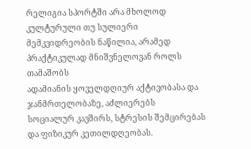რელიგია სპორტში არა მხოლოდ კულტურული თუ სულიერი
მემკვიდრეობის ნაწილია, არამედ პრაქტიკულად მნიშვნელოვან როლს თამაშობს
ადამიანის ყოველდღიურ აქტივობასა და ჯანმრთელობაზე, აძლიერებს
სოციალურ კავშირს, სტრესის შემცირებას და ფიზიკურ კეთილდღეობას.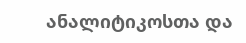ანალიტიკოსთა და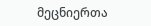მეცნიერთა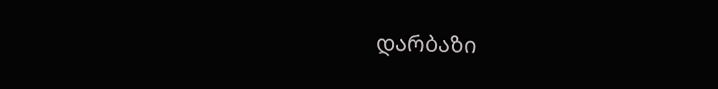დარბაზი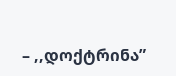– ,,დოქტრინა”